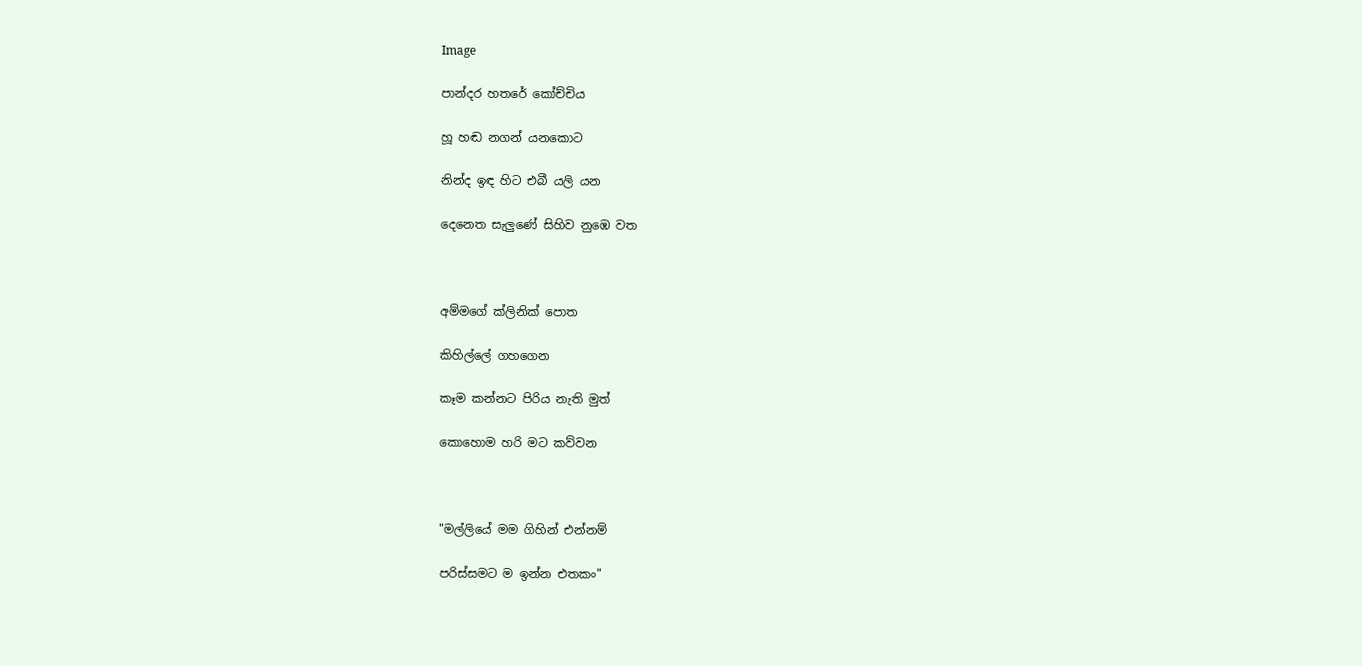Image

පාන්දර හතරේ කෝච්චිය

හූ හඬ නගන් යනකොට

නින්ද ඉඳ හිට එබී යලි යන

දෙනෙත සැලුණේ සිහිව නුඹෙ වත



අම්මගේ ක්ලිනික් පොත

කිහිල්ලේ ගහගෙන

කෑම කන්නට පිරිය නැති මුත්

කොහොම හරි මට කව්වන



"මල්ලියේ මම ගිහින් එන්නම්

පරිස්සමට ම ඉන්න එතකං"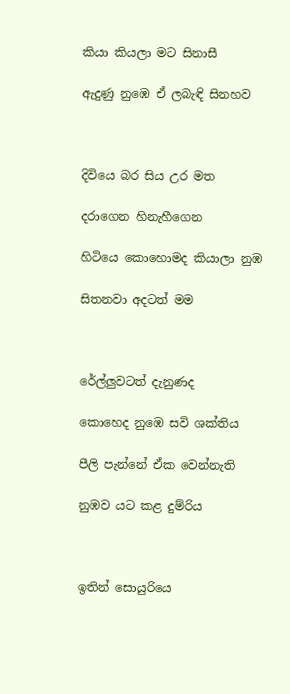කියා කියලා මට සිනාසී

ඇදුණු නුඹෙ ඒ ලබැඳි සිනහව



දිවියෙ බර සිය උර මත

දරාගෙන හිනැහීගෙන

හිටියෙ කොහොමද කියාලා නුඹ

සිතනවා අදටත් මම



රේල්ලුවටත් දැනුණද

කොහෙද නුඹෙ සවි ශක්තිය

පීලි පැන්නේ ඒක වෙන්නැති

නුඹව යට කළ දුම්රිය



ඉතින් සොයුරියෙ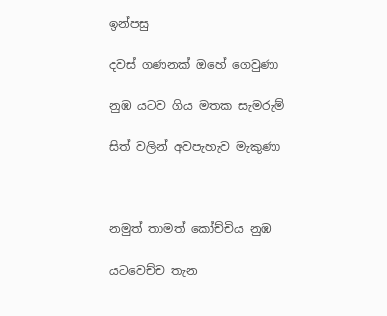ඉන්පසු

දවස් ගණනක් ඔහේ ගෙවුණා

නුඹ යටව ගිය මතක සැමරුම්

සිත් වලින් අවපැහැව මැකුණා



නමුත් තාමත් කෝච්චිය නුඹ

යටවෙච්ච තැන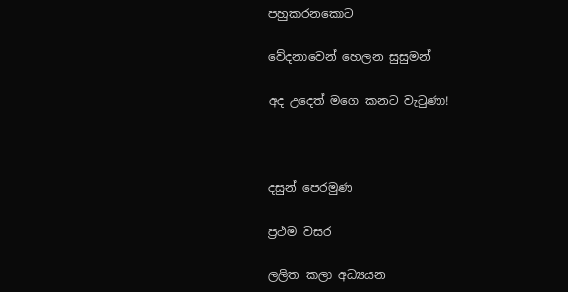පහුකරනකොට

වේදනාවෙන් හෙලන සුසුමන්

අද උදෙත් මගෙ කනට වැටුණා!



දසුන් පෙරමුණ

ප්‍රථම වසර

ලලිත කලා අධ්‍යයන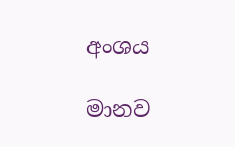අංශය

මානව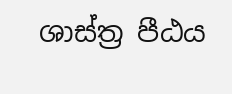ශාස්ත්‍ර පීඨය